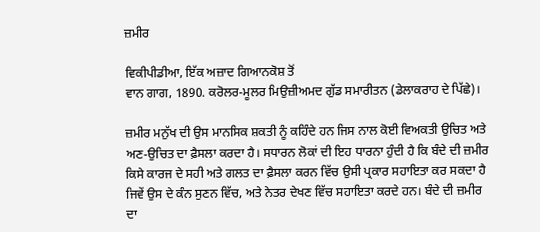ਜ਼ਮੀਰ

ਵਿਕੀਪੀਡੀਆ, ਇੱਕ ਅਜ਼ਾਦ ਗਿਆਨਕੋਸ਼ ਤੋਂ
ਵਾਨ ਗਾਗ, 1890. ਕਰੋਲਰ-ਮੂਲਰ ਮਿਉਜ਼ੀਅਮਦ ਗੁੱਡ ਸਮਾਰੀਤਨ (ਡੇਲਾਕਰਾਹ ਦੇ ਪਿੱਛੇ)।

ਜ਼ਮੀਰ ਮਨੁੱਖ ਦੀ ਉਸ ਮਾਨਸਿਕ ਸ਼ਕਤੀ ਨੂੰ ਕਹਿੰਦੇ ਹਨ ਜਿਸ ਨਾਲ ਕੋਈ ਵਿਅਕਤੀ ਉਚਿਤ ਅਤੇ ਅਣ-ਉਚਿਤ ਦਾ ਫ਼ੈਸਲਾ ਕਰਦਾ ਹੈ। ਸਧਾਰਨ ਲੋਕਾਂ ਦੀ ਇਹ ਧਾਰਨਾ ਹੁੰਦੀ ਹੈ ਕਿ ਬੰਦੇ ਦੀ ਜ਼ਮੀਰ ਕਿਸੇ ਕਾਰਜ ਦੇ ਸਹੀ ਅਤੇ ਗਲਤ ਦਾ ਫ਼ੈਸਲਾ ਕਰਨ ਵਿੱਚ ਉਸੀ ਪ੍ਰਕਾਰ ਸਹਾਇਤਾ ਕਰ ਸਕਦਾ ਹੈ ਜਿਵੇਂ ਉਸ ਦੇ ਕੰਨ ਸੁਣਨ ਵਿੱਚ, ਅਤੇ ਨੇਤਰ ਦੇਖਣ ਵਿੱਚ ਸਹਾਇਤਾ ਕਰਦੇ ਹਨ। ਬੰਦੇ ਦੀ ਜ਼ਮੀਰ ਦਾ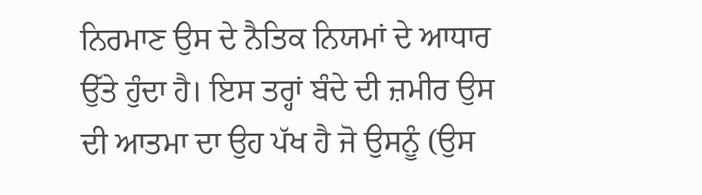ਨਿਰਮਾਣ ਉਸ ਦੇ ਨੈਤਿਕ ਨਿਯਮਾਂ ਦੇ ਆਧਾਰ ਉੱਤੇ ਹੁੰਦਾ ਹੈ। ਇਸ ਤਰ੍ਹਾਂ ਬੰਦੇ ਦੀ ਜ਼ਮੀਰ ਉਸ ਦੀ ਆਤਮਾ ਦਾ ਉਹ ਪੱਖ ਹੈ ਜੋ ਉਸਨੂੰ (ਉਸ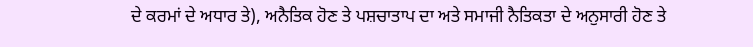ਦੇ ਕਰਮਾਂ ਦੇ ਅਧਾਰ ਤੇ), ਅਨੈਤਿਕ ਹੋਣ ਤੇ ਪਸ਼ਚਾਤਾਪ ਦਾ ਅਤੇ ਸਮਾਜੀ ਨੈਤਿਕਤਾ ਦੇ ਅਨੁਸਾਰੀ ਹੋਣ ਤੇ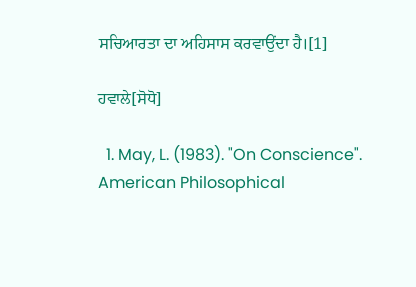ਸਚਿਆਰਤਾ ਦਾ ਅਹਿਸਾਸ ਕਰਵਾਉਂਦਾ ਹੈ।[1]

ਹਵਾਲੇ[ਸੋਧੋ]

  1. May, L. (1983). "On Conscience". American Philosophical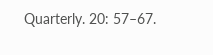Quarterly. 20: 57–67.